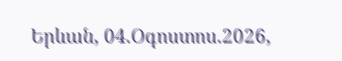Երևան, 04.Օգոստոս.2026,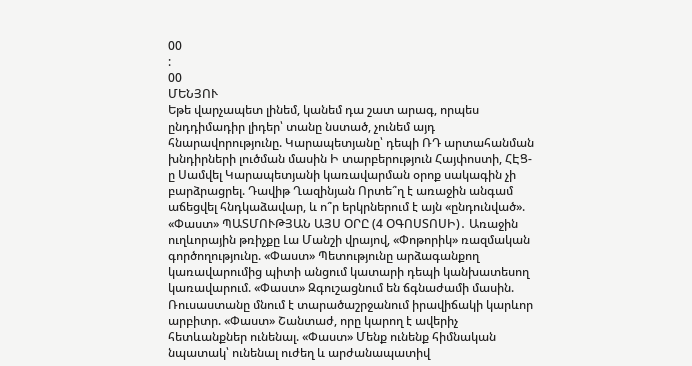00
:
00
ՄԵՆՅՈՒ
Եթե վարչապետ լինեմ, կանեմ դա շատ արագ, որպես ընդդիմադիր լիդեր՝ տանը նստած, չունեմ այդ հնարավորությունը. Կարապետյանը՝ դեպի ՌԴ արտահանման խնդիրների լուծման մասին Ի տարբերություն Հայփոստի, ՀԷՑ-ը Սամվել Կարապետյանի կառավարման օրոք սակագին չի բարձրացրել. Դավիթ Ղազինյան Որտե՞ղ է առաջին անգամ աճեցվել հնդկաձավար, և ո՞ր երկրներում է այն «ընդունված». «Փաստ» ՊԱՏՄՈՒԹՅԱՆ ԱՅՍ ՕՐԸ (4 ՕԳՈՍՏՈՍԻ)․ Առաջին ուղևորային թռիչքը Լա Մանշի վրայով, «Փոթորիկ» ռազմական գործողությունը. «Փաստ» Պետությունը արձագանքող կառավարումից պիտի անցում կատարի դեպի կանխատեսող կառավարում. «Փաստ» Զգուշացնում են ճգնաժամի մասին. Ռուսաստանը մնում է տարածաշրջանում իրավիճակի կարևոր արբիտր. «Փաստ» Շանտաժ, որը կարող է ավերիչ հետևանքներ ունենալ. «Փաստ» Մենք ունենք հիմնական նպատակ՝ ունենալ ուժեղ և արժանապատիվ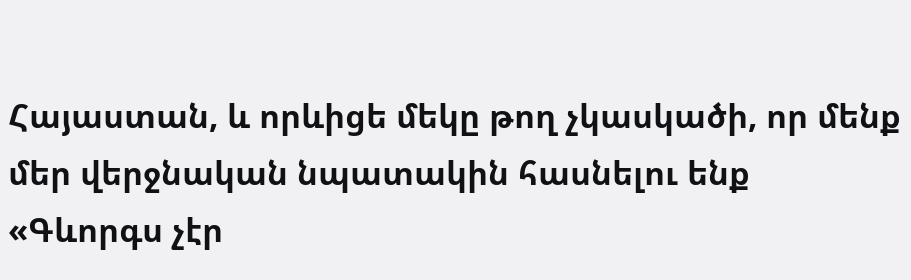Հայաստան, և որևիցե մեկը թող չկասկածի, որ մենք մեր վերջնական նպատակին հասնելու ենք «Գևորգս չէր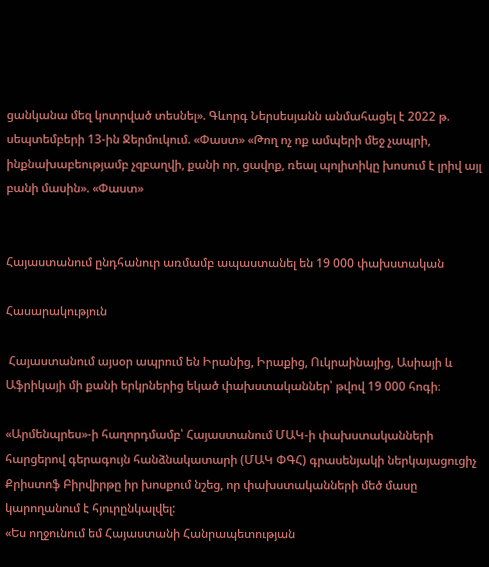ցանկանա մեզ կոտրված տեսնել». Գևորգ Ներսեսյանն անմահացել է 2022 թ. սեպտեմբերի 13-ին Ջերմուկում. «Փաստ» «Թող ոչ ոք ամպերի մեջ չապրի, ինքնախաբեությամբ չզբաղվի, քանի որ, ցավոք, ռեալ պոլիտիկը խոսում է լրիվ այլ բանի մասին». «Փաստ»


Հայաստանում ընդհանուր առմամբ ապաստանել են 19 000 փախստական

Հասարակություն

 Հայաստանում այսօր ապրում են Իրանից, Իրաքից, Ուկրաինայից, Ասիայի և Աֆրիկայի մի քանի երկրներից եկած փախստականներ՝ թվով 19 000 հոգի։

«Արմենպրես»-ի հաղորդմամբ՝ Հայաստանում ՄԱԿ-ի փախստականների հարցերով գերագույն հանձնակատարի (ՄԱԿ ՓԳՀ) գրասենյակի ներկայացուցիչ Քրիստոֆ Բիրվիրթը իր խոսքում նշեց, որ փախստականների մեծ մասը կարողանում է հյուրընկալվել:
«Ես ողջունում եմ Հայաստանի Հանրապետության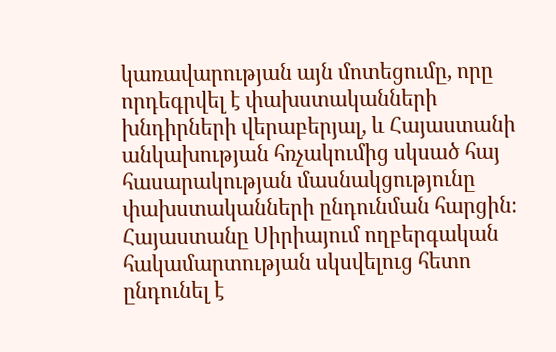կառավարության այն մոտեցումը, որը որդեգրվել է փախստականների խնդիրների վերաբերյալ, և Հայաստանի անկախության հռչակումից սկսած հայ հասարակության մասնակցությունը փախստականների ընդունման հարցին։ Հայաստանը Սիրիայում ողբերգական հակամարտության սկսվելուց հետո ընդունել է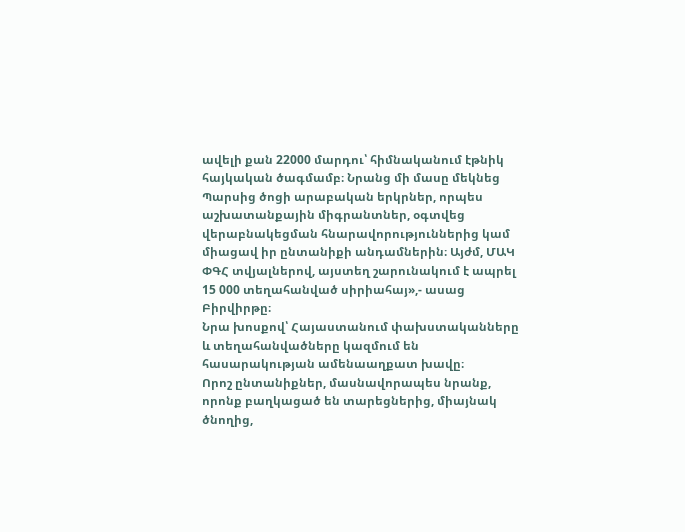ավելի քան 22000 մարդու՝ հիմնականում էթնիկ հայկական ծագմամբ։ Նրանց մի մասը մեկնեց Պարսից ծոցի արաբական երկրներ, որպես աշխատանքային միգրանտներ, օգտվեց վերաբնակեցման հնարավորություններից կամ միացավ իր ընտանիքի անդամներին։ Այժմ, ՄԱԿ ՓԳՀ տվյալներով, այստեղ շարունակում է ապրել 15 000 տեղահանված սիրիահայ»,- ասաց Բիրվիրթը։
Նրա խոսքով՝ Հայաստանում փախստականները և տեղահանվածները կազմում են հասարակության ամենաաղքատ խավը։
Որոշ ընտանիքներ, մասնավորապես նրանք, որոնք բաղկացած են տարեցներից, միայնակ ծնողից,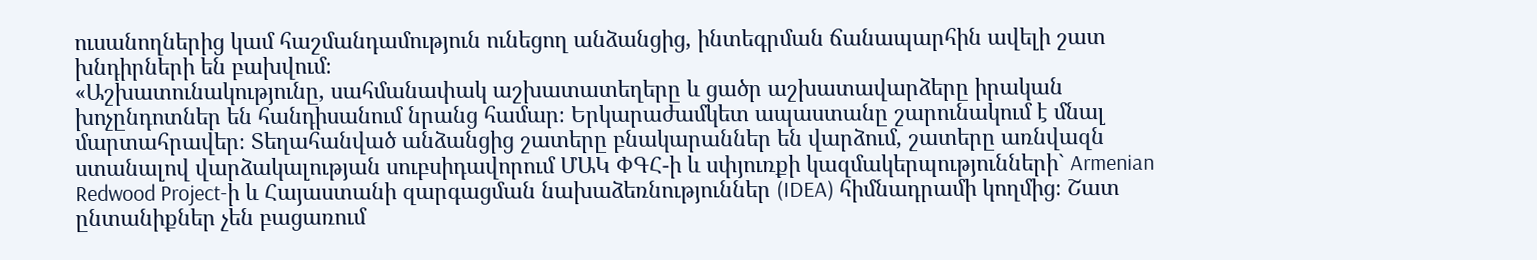ուսանողներից կամ հաշմանդամություն ունեցող անձանցից, ինտեգրման ճանապարհին ավելի շատ խնդիրների են բախվում։
«Աշխատունակությունը, սահմանափակ աշխատատեղերը և ցածր աշխատավարձերը իրական խոչընդոտներ են հանդիսանում նրանց համար։ Երկարաժամկետ ապաստանը շարունակում է մնալ մարտահրավեր։ Տեղահանված անձանցից շատերը բնակարաններ են վարձում, շատերը առնվազն ստանալով վարձակալության սուբսիդավորում ՄԱԿ ՓԳՀ-ի և սփյուռքի կազմակերպությունների` Armenian Redwood Project-ի և Հայաստանի զարգացման նախաձեռնություններ (IDEA) հիմնադրամի կողմից։ Շատ ընտանիքներ չեն բացառում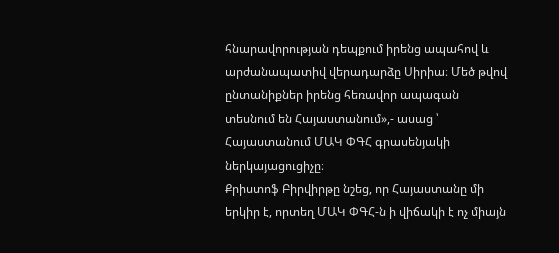հնարավորության դեպքում իրենց ապահով և արժանապատիվ վերադարձը Սիրիա։ Մեծ թվով ընտանիքներ իրենց հեռավոր ապագան տեսնում են Հայաստանում»,- ասաց ՝ Հայաստանում ՄԱԿ ՓԳՀ գրասենյակի ներկայացուցիչը։
Քրիստոֆ Բիրվիրթը նշեց, որ Հայաստանը մի երկիր է, որտեղ ՄԱԿ ՓԳՀ-ն ի վիճակի է ոչ միայն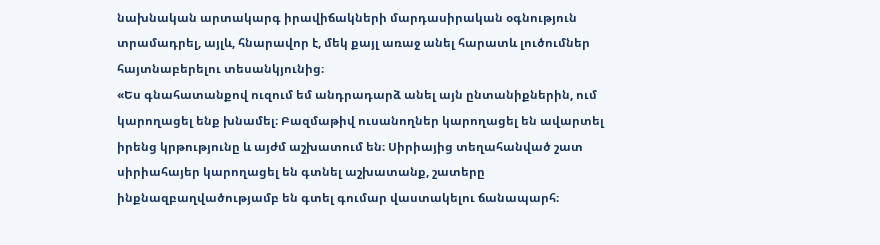նախնական արտակարգ իրավիճակների մարդասիրական օգնություն տրամադրել, այլև, հնարավոր է, մեկ քայլ առաջ անել հարատև լուծումներ հայտնաբերելու տեսանկյունից։
«Ես գնահատանքով ուզում եմ անդրադարձ անել այն ընտանիքներին, ում կարողացել ենք խնամել։ Բազմաթիվ ուսանողներ կարողացել են ավարտել իրենց կրթությունը և այժմ աշխատում են։ Սիրիայից տեղահանված շատ սիրիահայեր կարողացել են գտնել աշխատանք, շատերը ինքնազբաղվածությամբ են գտել գումար վաստակելու ճանապարհ։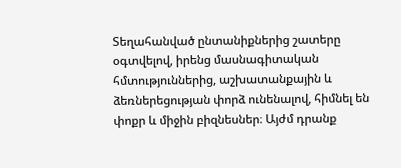Տեղահանված ընտանիքներից շատերը օգտվելով, իրենց մասնագիտական հմտություններից, աշխատանքային և ձեռներեցության փորձ ունենալով, հիմնել են փոքր և միջին բիզնեսներ։ Այժմ դրանք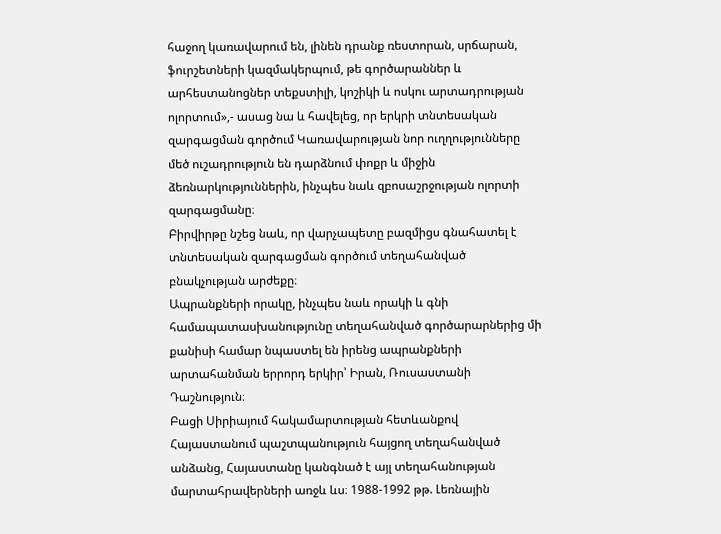հաջող կառավարում են, լինեն դրանք ռեստորան, սրճարան, ֆուրշետների կազմակերպում, թե գործարաններ և արհեստանոցներ տեքստիլի, կոշիկի և ոսկու արտադրության ոլորտում»,- ասաց նա և հավելեց, որ երկրի տնտեսական զարգացման գործում Կառավարության նոր ուղղությունները մեծ ուշադրություն են դարձնում փոքր և միջին ձեռնարկություններին, ինչպես նաև զբոսաշրջության ոլորտի զարգացմանը։
Բիրվիրթը նշեց նաև, որ վարչապետը բազմիցս գնահատել է տնտեսական զարգացման գործում տեղահանված բնակչության արժեքը։
Ապրանքների որակը, ինչպես նաև որակի և գնի համապատասխանությունը տեղահանված գործարարներից մի քանիսի համար նպաստել են իրենց ապրանքների արտահանման երրորդ երկիր՝ Իրան, Ռուսաստանի Դաշնություն։
Բացի Սիրիայում հակամարտության հետևանքով Հայաստանում պաշտպանություն հայցող տեղահանված անձանց, Հայաստանը կանգնած է այլ տեղահանության մարտահրավերների առջև ևս։ 1988-1992 թթ. Լեռնային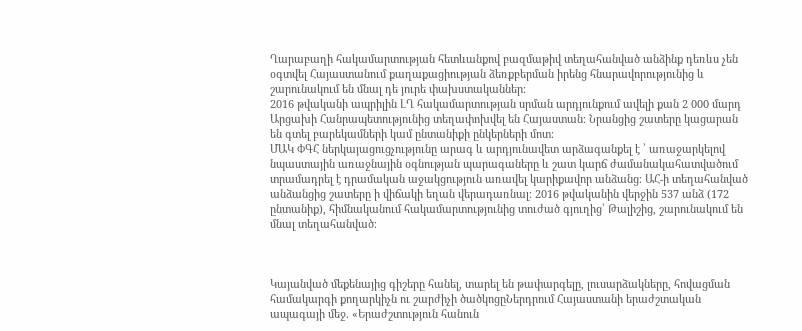Ղարաբաղի հակամարտության հետևանքով բազմաթիվ տեղահանված անձինք դեռևս չեն օգտվել Հայաստանում քաղաքացիության ձեռքբերման իրենց հնարավորությունից և շարունակում են մնալ դե յուրե փախստականներ։
2016 թվականի ապրիլին ԼՂ հակամարտության սրման արդյունքում ավելի քան 2 000 մարդ Արցախի Հանրապետությունից տեղափոխվել են Հայաստան։ Նրանցից շատերը կացարան են գտել բարեկամների կամ ընտանիքի ընկերների մոտ։
ՄԱԿ ՓԳՀ ներկայացուցչությունը արագ և արդյունավետ արձագանքել է ՝ առաջարկելով նպաստային առաջնային օգնության պարագաները և շատ կարճ ժամանակահատվածում տրամադրել է դրամական աջակցություն առավել կարիքավոր անձանց։ ԱՀ-ի տեղահանված անձանցից շատերը ի վիճակի եղան վերադառնալ։ 2016 թվականին վերջին 537 անձ (172 ընտանիք), հիմնականում հակամարտությունից տուժած գյուղից՝ Թալիշից, շարունակում են մնալ տեղահանված։



Կայանված մեքենայից գիշերը հանել, տարել են թափարգելը, լուսարձակները, հովացման համակարգի քողարկիչն ու շարժիչի ծածկոցըՆերդրում Հայաստանի երաժշտական ապագայի մեջ. «Երաժշտություն հանուն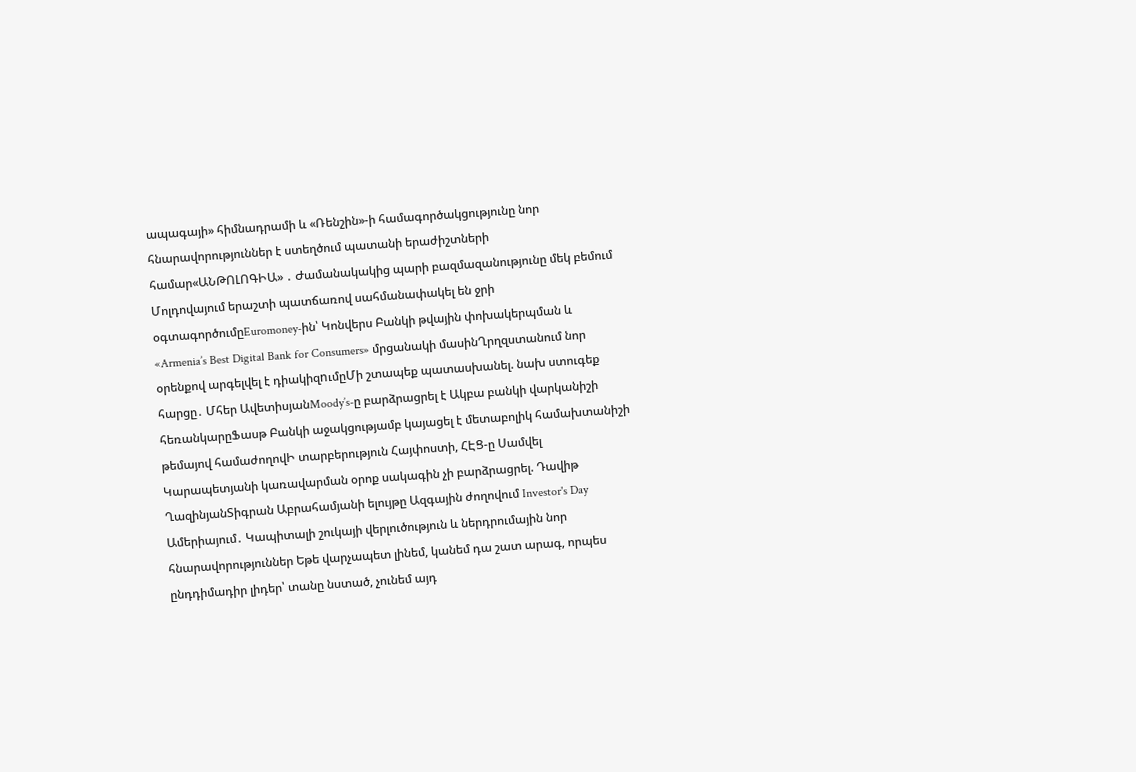ապագայի» հիմնադրամի և «Ռենշին»-ի համագործակցությունը նոր հնարավորություններ է ստեղծում պատանի երաժիշտների համար«ԱՆԹՈԼՈԳԻԱ» ․ Ժամանակակից պարի բազմազանությունը մեկ բեմում Մոլդովայում երաշտի պատճառով սահմանափակել են ջրի օգտագործումըEuromoney-ին՝ Կոնվերս Բանկի թվային փոխակերպման և «Armenia’s Best Digital Bank for Consumers» մրցանակի մասինՂրղզստանում նոր օրենքով արգելվել է դիակիզnւմըՄի շտապեք պատասխանել. նախ ստուգեք հարցը․ Մհեր ԱվետիսյանMoody’s-ը բարձրացրել է Ակբա բանկի վարկանիշի հեռանկարըՖասթ Բանկի աջակցությամբ կայացել է մետաբոլիկ համախտանիշի թեմայով համաժողովԻ տարբերություն Հայփոստի, ՀԷՑ-ը Սամվել Կարապետյանի կառավարման օրոք սակագին չի բարձրացրել. Դավիթ ՂազինյանՏիգրան Աբրահամյանի ելույթը Ազգային ժողովում Investor's Day Ամերիայում․ Կապիտալի շուկայի վերլուծություն և ներդրումային նոր հնարավորություններ Եթե վարչապետ լինեմ, կանեմ դա շատ արագ, որպես ընդդիմադիր լիդեր՝ տանը նստած, չունեմ այդ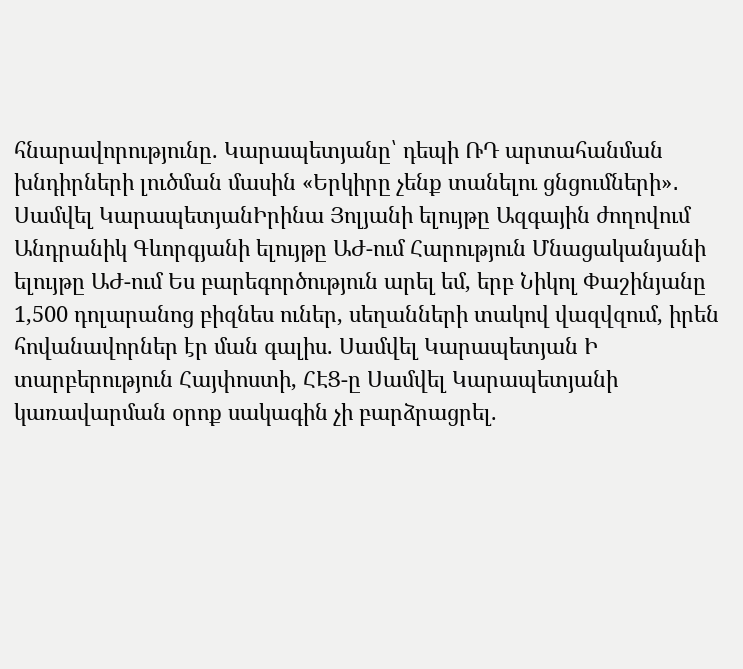հնարավորությունը. Կարապետյանը՝ դեպի ՌԴ արտահանման խնդիրների լուծման մասին «Երկիրը չենք տանելու ցնցումների»․ Սամվել ԿարապետյանԻրինա Յոլյանի ելույթը Ազգային ժողովում Անդրանիկ Գևորգյանի ելույթը ԱԺ-ում Հարություն Մնացականյանի ելույթը ԱԺ-ում Ես բարեգործություն արել եմ, երբ Նիկոլ Փաշինյանը 1,500 դոլարանոց բիզնես ուներ, սեղանների տակով վազվզում, իրեն հովանավորներ էր ման գալիս. Սամվել Կարապետյան Ի տարբերություն Հայփոստի, ՀԷՑ-ը Սամվել Կարապետյանի կառավարման օրոք սակագին չի բարձրացրել.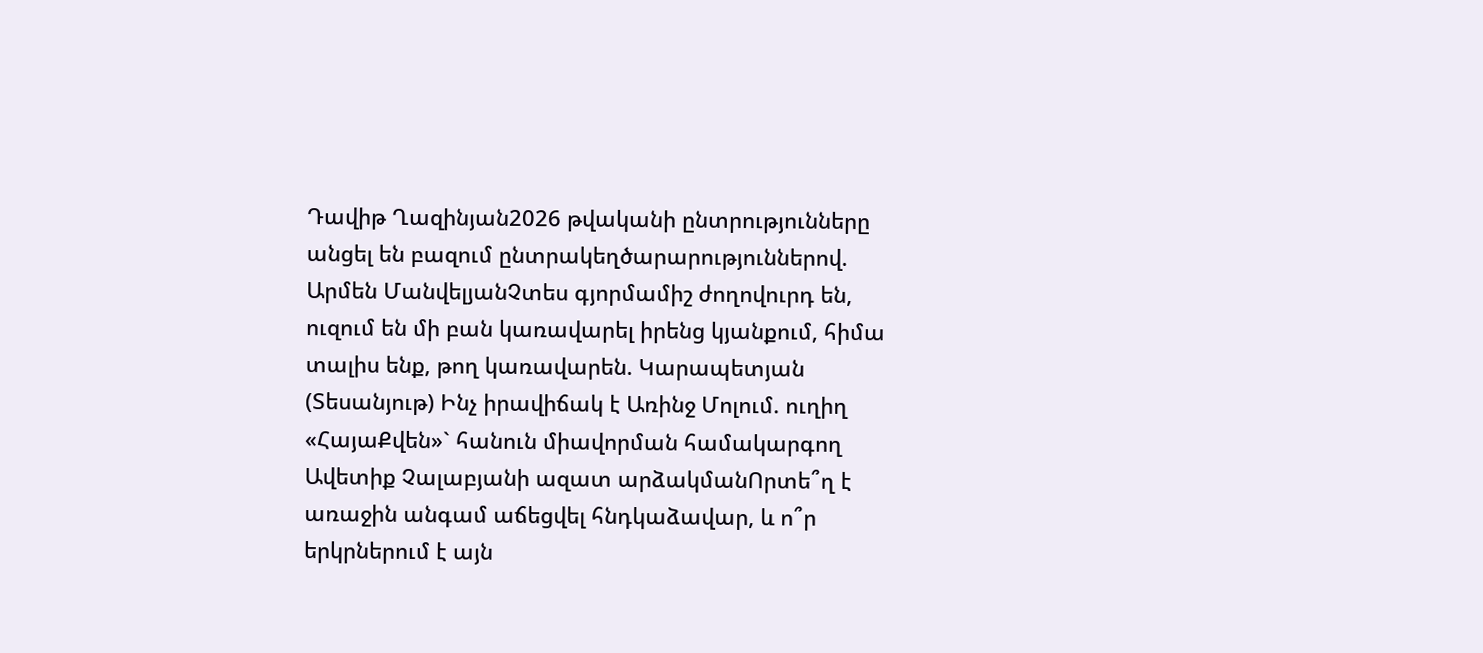Դավիթ Ղազինյան2026 թվականի ընտրությունները անցել են բազում ընտրակեղծարարություններով. Արմեն ՄանվելյանՉտես գյորմամիշ ժողովուրդ են, ուզում են մի բան կառավարել իրենց կյանքում, հիմա տալիս ենք, թող կառավարեն. Կարապետյան (Տեսանյութ) Ինչ իրավիճակ է Առինջ Մոլում. ուղիղ «ՀայաՔվեն»` հանուն միավորման համակարգող Ավետիք Չալաբյանի ազատ արձակմանՈրտե՞ղ է առաջին անգամ աճեցվել հնդկաձավար, և ո՞ր երկրներում է այն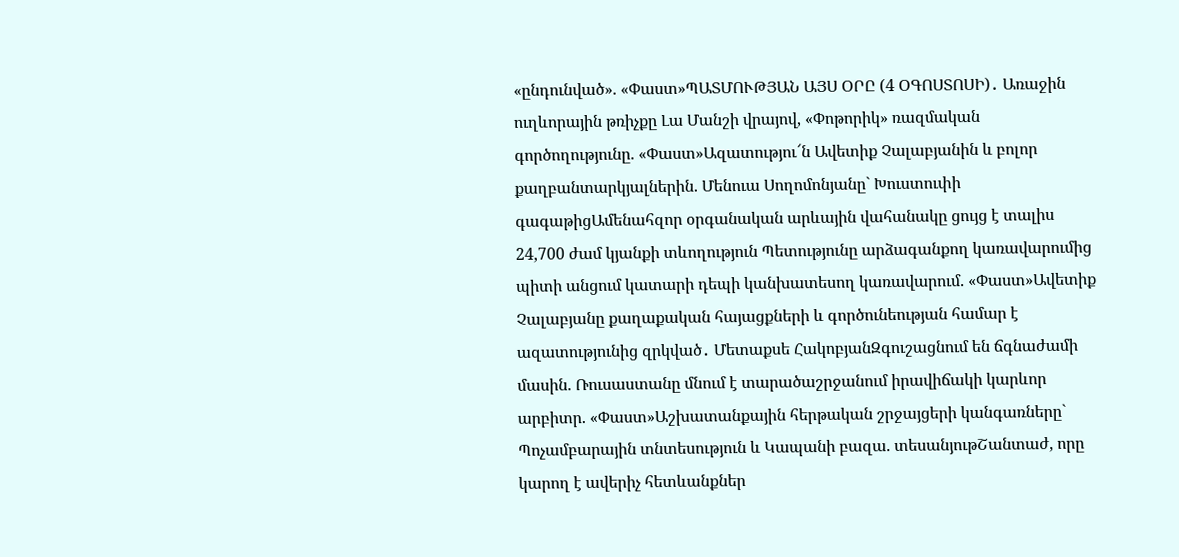«ընդունված». «Փաստ»ՊԱՏՄՈՒԹՅԱՆ ԱՅՍ ՕՐԸ (4 ՕԳՈՍՏՈՍԻ)․ Առաջին ուղևորային թռիչքը Լա Մանշի վրայով, «Փոթորիկ» ռազմական գործողությունը. «Փաստ»Ազատությու՜ն Ավետիք Չալաբյանին և բոլոր քաղբանտարկյալներին. Մենուա Սողոմոնյանը` Խուստուփի գագաթիցԱմենահզոր օրգանական արևային վահանակը ցույց է տալիս 24,700 ժամ կյանքի տևողություն Պետությունը արձագանքող կառավարումից պիտի անցում կատարի դեպի կանխատեսող կառավարում. «Փաստ»Ավետիք Չալաբյանը քաղաքական հայացքների և գործունեության համար է ազատությունից զրկված․ Մետաքսե ՀակոբյանԶգուշացնում են ճգնաժամի մասին. Ռուսաստանը մնում է տարածաշրջանում իրավիճակի կարևոր արբիտր. «Փաստ»Աշխատանքային հերթական շրջայցերի կանգառները` Պոչամբարային տնտեսություն և Կապանի բազա. տեսանյութՇանտաժ, որը կարող է ավերիչ հետևանքներ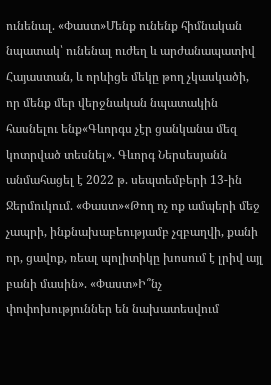ունենալ. «Փաստ»Մենք ունենք հիմնական նպատակ՝ ունենալ ուժեղ և արժանապատիվ Հայաստան, և որևիցե մեկը թող չկասկածի, որ մենք մեր վերջնական նպատակին հասնելու ենք«Գևորգս չէր ցանկանա մեզ կոտրված տեսնել». Գևորգ Ներսեսյանն անմահացել է 2022 թ. սեպտեմբերի 13-ին Ջերմուկում. «Փաստ»«Թող ոչ ոք ամպերի մեջ չապրի, ինքնախաբեությամբ չզբաղվի, քանի որ, ցավոք, ռեալ պոլիտիկը խոսում է լրիվ այլ բանի մասին». «Փաստ»Ի՞նչ փոփոխություններ են նախատեսվում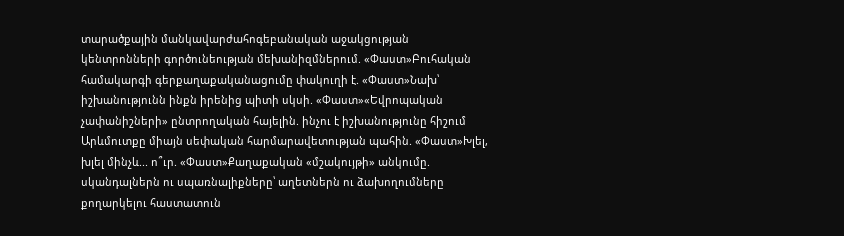տարածքային մանկավարժահոգեբանական աջակցության կենտրոնների գործունեության մեխանիզմներում. «Փաստ»Բուհական համակարգի գերքաղաքականացումը փակուղի է. «Փաստ»Նախ՝ իշխանությունն ինքն իրենից պիտի սկսի. «Փաստ»«Եվրոպական չափանիշների» ընտրողական հայելին. ինչու է իշխանությունը հիշում Արևմուտքը միայն սեփական հարմարավետության պահին. «Փաստ»Խլել, խլել մինչև... ո՞ւր. «Փաստ»Քաղաքական «մշակույթի» անկումը. սկանդալներն ու սպառնալիքները՝ աղետներն ու ձախողումները քողարկելու հաստատուն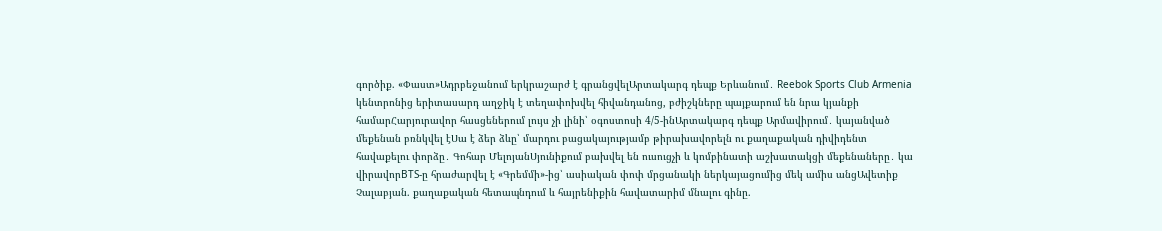գործիք. «Փաստ»Ադրբեջանում երկրաշարժ է գրանցվելԱրտակարգ դեպք Երևանում․ Reebok Sports Club Armenia կենտրոնից երիտասարդ աղջիկ է տեղափոխվել հիվանդանոց, բժիշկները պայքարում են նրա կյանքի համարՀարյուրավոր հասցեներում լույս չի լինի՝ օգոստոսի 4/5-ինԱրտակարգ դեպք Արմավիրում․ կայանված մեքենան բռնկվել էՍա է ձեր ձևը՝ մարդու բացակայությամբ թիրախավորելն ու քաղաքական դիվիդենտ հավաքելու փորձը․ Գոհար ՄելոյանՍյունիքում բախվել են ուսուցչի և կոմբինատի աշխատակցի մեքենաները․ կա վիրավորBTS-ը հրաժարվել է «Գրեմմի»-ից՝ ասիական փոփ մրցանակի ներկայացումից մեկ ամիս անցԱվետիք Չալաբյան. քաղաքական հետապնդում և հայրենիքին հավատարիմ մնալու գինը.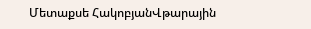Մետաքսե ՀակոբյանՎթարային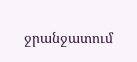ջրանջատում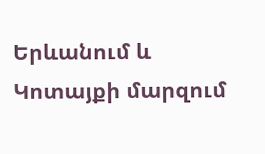Երևանում և Կոտայքի մարզում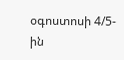օգոստոսի 4/5-ին